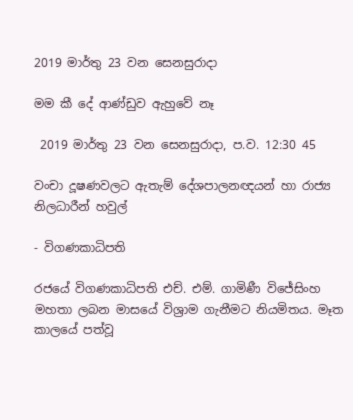2019 මාර්තු 23 වන සෙනසුරාදා

මම කී දේ ආණ්ඩුව ඇහුවේ නෑ

 2019 මාර්තු 23 වන සෙනසුරාදා, ප.ව. 12:30 45

වංචා දූෂණවලට ඇතැම් දේශපාලනඥයන් හා රාජ්‍ය නිලධාරීන් හවුල්

- විගණකාධිපති

රජයේ විගණකාධිපති එච්. එම්. ගාමිණී විජේසිංහ මහතා ලබන මාසයේ විශ්‍රාම ගැනීමට නියමිතය. මෑත කාලයේ පත්වූ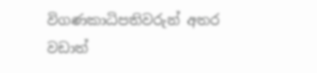විගණකාධිපතිවරුන් අතර වඩාත්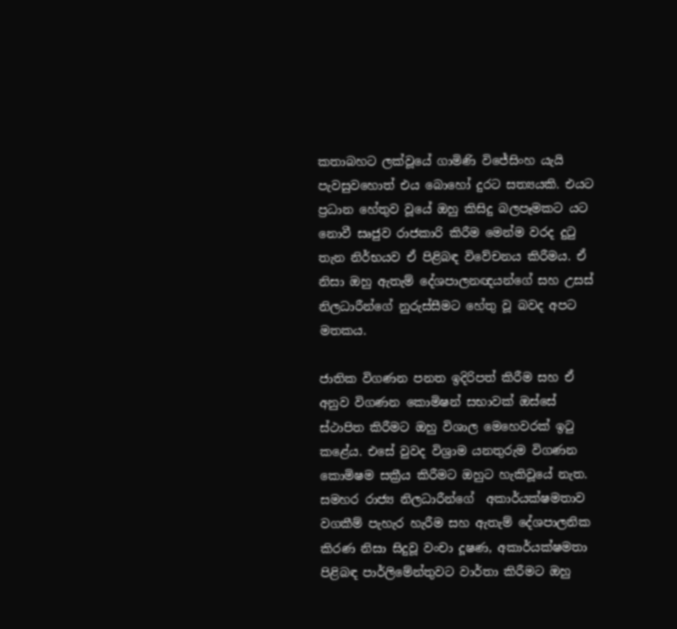කතාබහට ලක්වූයේ ගාමිණි විජේසිංහ යැයි පැවසුවහොත් එය බොහෝ දුරට සත්‍යයකි. එයට ප්‍රධාන හේතුව වූයේ ඔහු කිසිදු බලපෑමකට යට නොවී සෘජුව රාජකාරි කිරීම මෙන්ම වරද දුටු තැන නිර්භයව ඒ පිළිබඳ විවේචනය කිරීමය. ඒ නිසා ඔහු ඇතැම් දේශපාලනඥයන්ගේ සහ උසස් නිලධාරීන්ගේ නුරුස්සීමට හේතු වූ බවද අපට මතකය.

ජාතික විගණන පනත ඉදිරිපත් කිරීම සහ ඒ අනුව විගණන කොමිෂන් සභාවක් ඔස්සේ ස්ථාපිත කිරීමට ඔහු විශාල මෙහෙවරක් ඉටු කළේය. එසේ වුවද විශ්‍රාම යනතුරුම විගණන කොමිෂම සක්‍රීය කිරීමට ඔහුට හැකිවූයේ නැත. සමහර රාජ්‍ය නිලධාරීන්ගේ  අකාර්යක්ෂමතාව වගකීම් පැහැර හැරීම සහ ඇතැම් දේශපාලනික කිරණ නිසා සිදුවූ වංචා දූෂණ, අකාර්යක්ෂමතා පිළිබඳ පාර්ලිමේන්තුවට වාර්තා කිරීමට ඔහු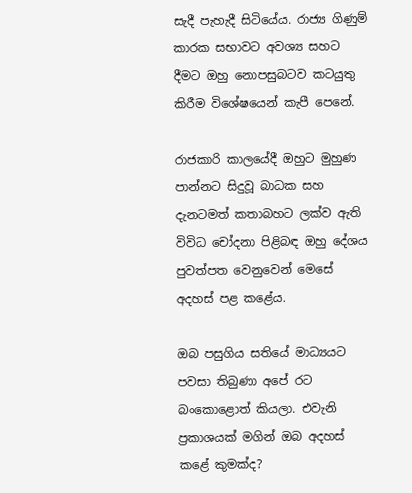සැදී පැහැදී සිටියේය. රාජ්‍ය ගිණුම් කාරක සභාවට අවශ්‍ය සහට දීමට ඔහු නොපසුබටව කටයුතු කිරීම විශේෂයෙන් කැපී පෙනේ.

රාජකාරි කාලයේදී ඔහුට මුහුණ පාන්නට සිදුවූ බාධක සහ දැනටමත් කතාබහට ලක්ව ඇති විවිධ චෝදනා පිළිබඳ ඔහු දේශය පුවත්පත වෙනුවෙන් මෙසේ අදහස් පළ කළේය.

ඔබ පසුගිය සතියේ මාධ්‍යයට පවසා තිබුණා අපේ රට බංකොළොත් කියලා. එවැනි ප්‍රකාශයක් මගින් ඔබ අදහස් කළේ කුමක්ද?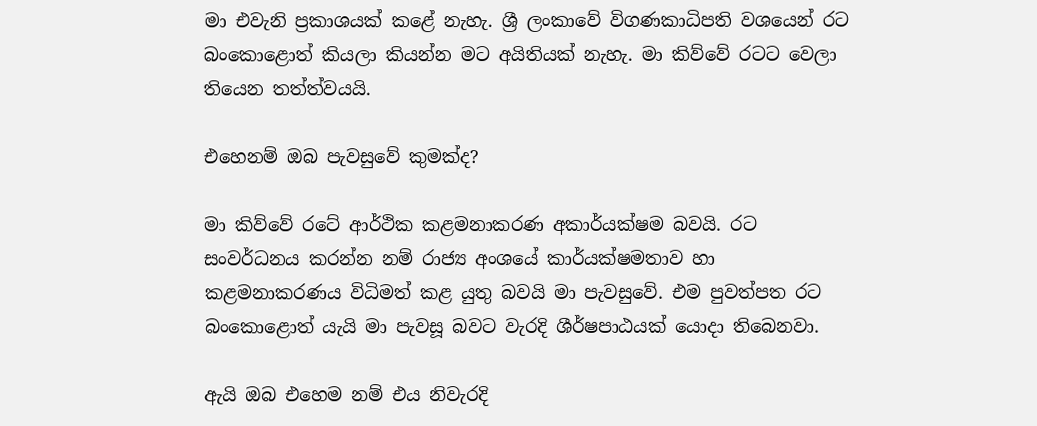මා එවැනි ප්‍රකාශයක් කළේ නැහැ. ශ්‍රී ලංකාවේ විගණකාධිපති වශයෙන් රට බංකොළොත් කියලා කියන්න මට අයිතියක් නැහැ. මා කිව්වේ රටට වෙලා තියෙන තත්ත්වයයි.

එහෙනම් ඔබ පැවසුවේ කුමක්ද?

මා කිව්වේ රටේ ආර්ථික කළමනාකරණ අකාර්යක්ෂම බවයි. රට සංවර්ධනය කරන්න නම් රාජ්‍ය අංශයේ කාර්යක්ෂමතාව හා කළමනාකරණය විධිමත් කළ යුතු බවයි මා පැවසුවේ. එම පුවත්පත රට බංකොළොත් යැයි මා පැවසූ බවට වැරදි ශීර්ෂපාඨයක් යොදා තිබෙනවා.

ඇයි ඔබ එහෙම නම් එය නිවැරදි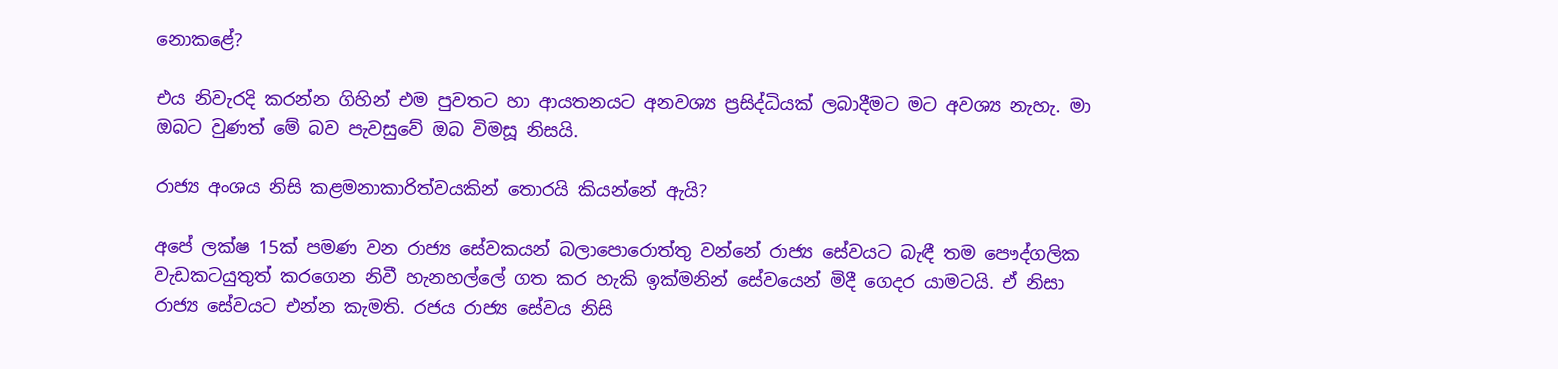නොකළේ?

එය නිවැරදි කරන්න ගිහින් එම පුවතට හා ආයතනයට අනවශ්‍ය ප්‍රසිද්ධියක් ලබාදීමට මට අවශ්‍ය නැහැ. මා ඔබට වුණත් මේ බව පැවසුවේ ඔබ විමසූ නිසයි.

රාජ්‍ය අංශය නිසි කළමනාකාරිත්වයකින් තොරයි කියන්නේ ඇයි?

අපේ ලක්ෂ 15ක් පමණ වන රාජ්‍ය සේවකයන් බලාපොරොත්තු වන්නේ රාජ්‍ය සේවයට බැඳී තම පෞද්ගලික වැඩකටයුතුත් කරගෙන නිවී හැනහල්ලේ ගත කර හැකි ඉක්මනින් සේවයෙන් මිදී ගෙදර යාමටයි. ඒ නිසා රාජ්‍ය සේවයට එන්න කැමති. රජය රාජ්‍ය සේවය නිසි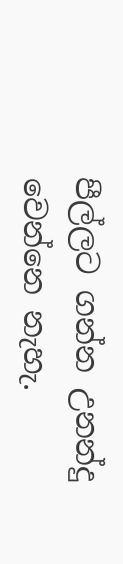පීල්ලට ගන්න උනන්දු වෙන්නෙ නැහැ.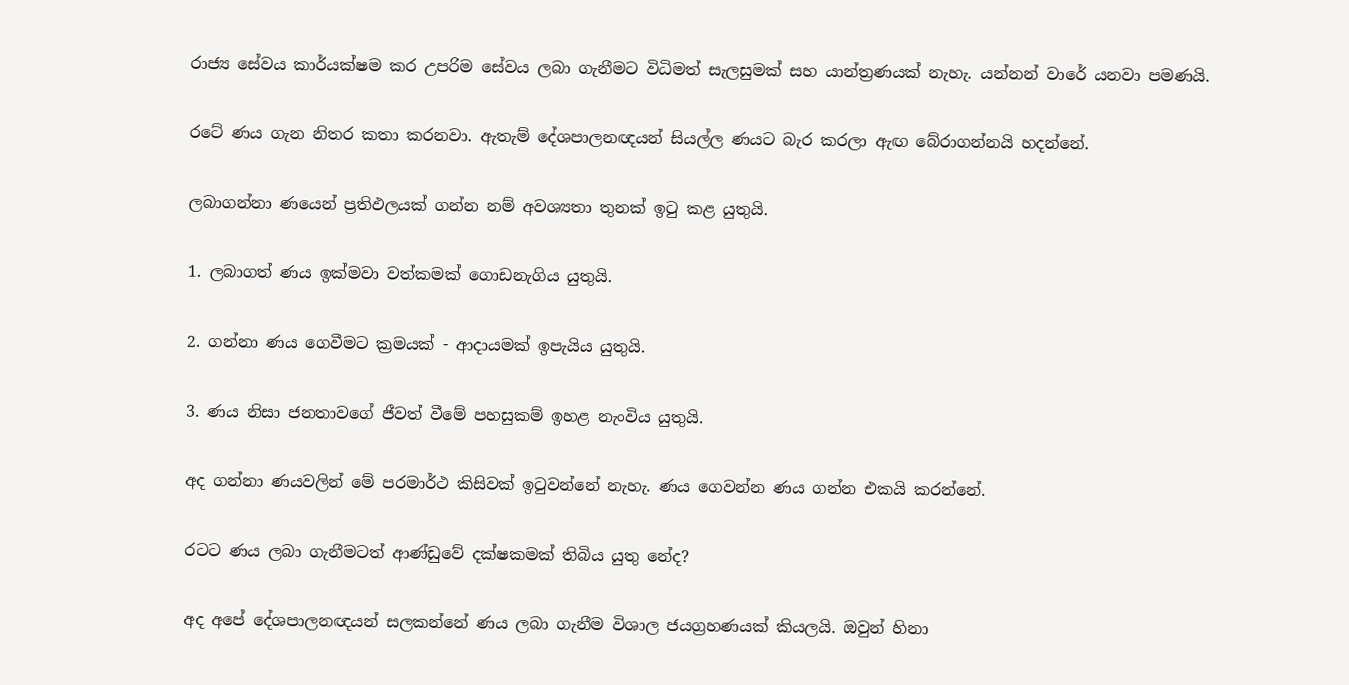රාජ්‍ය සේවය කාර්යක්ෂම කර උපරිම සේවය ලබා ගැනීමට විධිමත් සැලසුමක් සහ යාන්ත්‍රණයක් නැහැ. යන්නන් වාරේ යනවා පමණයි.

රටේ ණය ගැන නිතර කතා කරනවා. ඇතැම් දේශපාලනඥයන් සියල්ල ණයට බැර කරලා ඇඟ බේරාගන්නයි හදන්නේ.

ලබාගන්නා ණයෙන් ප්‍රතිඵලයක් ගන්න නම් අවශ්‍යතා තුනක් ඉටු කළ යුතුයි.

1. ලබාගත් ණය ඉක්මවා වත්කමක් ගොඩනැගිය යුතුයි.

2. ගන්නා ණය ගෙවීමට ක්‍රමයක් - ආදායමක් ඉපැයිය යුතුයි.

3. ණය නිසා ජනතාවගේ ජීවත් වීමේ පහසුකම් ඉහළ නැංවිය යුතුයි.

අද ගන්නා ණයවලින් මේ පරමාර්ථ කිසිවක් ඉටුවන්නේ නැහැ. ණය ගෙවන්න ණය ගන්න එකයි කරන්නේ.

රටට ණය ලබා ගැනීමටත් ආණ්ඩුවේ දක්ෂකමක් තිබිය යුතු නේද?

අද අපේ දේශපාලනඥයන් සලකන්නේ ණය ලබා ගැනීම විශාල ජයග්‍රහණයක් කියලයි. ඔවුන් හිනා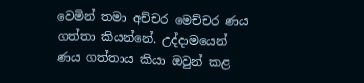වෙමින් තමා අච්චර මෙච්චර ණය ගත්තා කියන්නේ. උද්දාමයෙන් ණය ගත්තාය කියා ඔවුන් කළ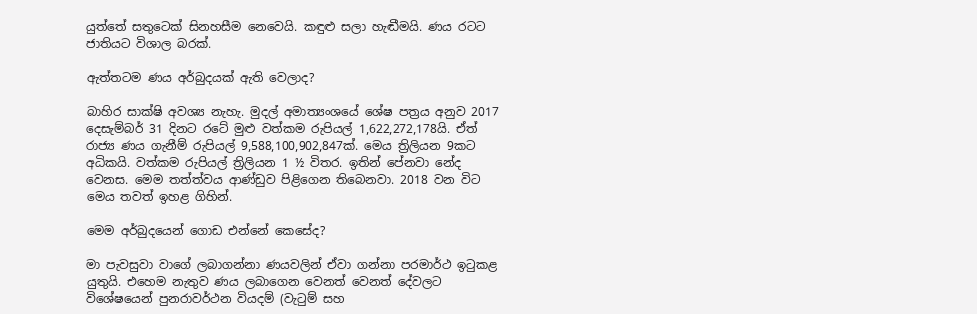යුත්තේ සතුටෙක් සිනහසීම නෙවෙයි. කඳුළු සලා හැඬීමයි. ණය රටට ජාතියට විශාල බරක්.

ඇත්තටම ණය අර්බුදයක් ඇති වෙලාද?

බාහිර සාක්ෂි අවශ්‍ය නැහැ. මුදල් අමාත්‍යංශයේ ශේෂ පත්‍රය අනුව 2017 දෙසැම්බර් 31 දිනට රටේ මුළු වත්කම රුපියල් 1,622,272,178යි. ඒත් රාජ්‍ය ණය ගැනීම් රුපියල් 9,588,100,902,847ක්. මෙය ත්‍රිලියන 9කට අධිකයි. වත්කම රුපියල් ත්‍රිලියන 1 ½ විතර. ඉතින් පේනවා නේද වෙනස. මෙම තත්ත්වය ආණ්ඩුව පිළිගෙන තිබෙනවා. 2018 වන විට මෙය තවත් ඉහළ ගිහින්.

මෙම අර්බුදයෙන් ගොඩ එන්නේ කෙසේද?

මා පැවසුවා වාගේ ලබාගන්නා ණයවලින් ඒවා ගන්නා පරමාර්ථ ඉටුකළ යුතුයි. එහෙම නැතුව ණය ලබාගෙන වෙනත් වෙනත් දේවලට විශේෂයෙන් පුනරාවර්ථන වියදම් (වැටුම් සහ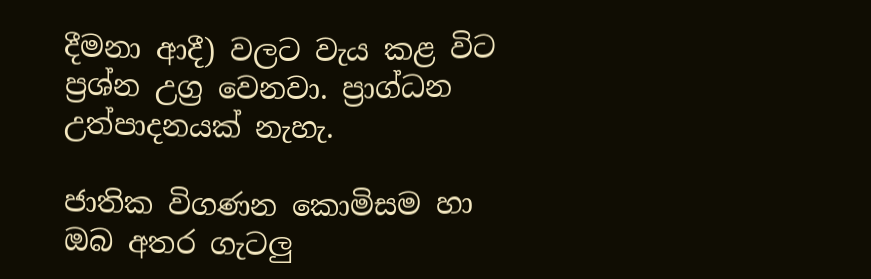දීමනා ආදී) වලට වැය කළ විට ප්‍රශ්න උග්‍ර වෙනවා. ප්‍රාග්ධන උත්පාදනයක් නැහැ.

ජාතික විගණන කොමිසම හා ඔබ අතර ගැටලු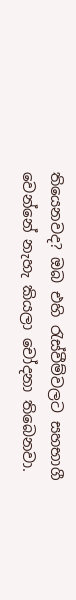තියෙනවද? ඔබ එහි රැස්වීම්වලට සහභාගී වෙන්නේ නැහැ කියලා චෝදනා තිබෙනවා.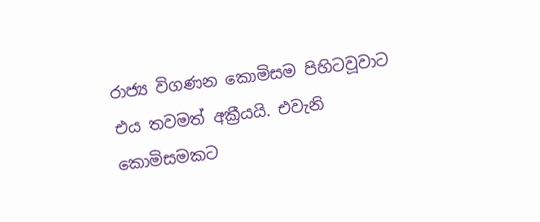රාජ්‍ය විගණන කොමිසම පිහිටවූවාට එය තවමත් අක්‍රීයයි. එවැනි කොමිසමකට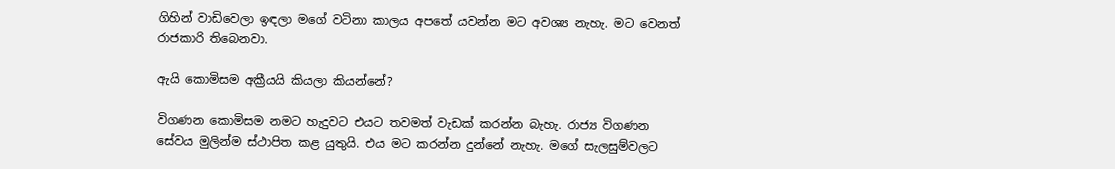ගිහින් වාඩිවෙලා ඉඳලා මගේ වටිනා කාලය අපතේ යවන්න මට අවශ්‍ය නැහැ. මට වෙනත් රාජකාරි තිබෙනවා.

ඇයි කොමිසම අක්‍රීයයි කියලා කියන්නේ?

විගණන කොමිසම නමට හැදුවට එයට තවමත් වැඩක් කරන්න බැහැ. රාජ්‍ය විගණන සේවය මුලින්ම ස්ථාපිත කළ යුතුයි. එය මට කරන්න දුන්නේ නැහැ. මගේ සැලසුම්වලට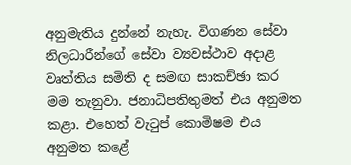අනුමැතිය දුන්නේ නැහැ. විගණන සේවා නිලධාරීන්ගේ සේවා ව්‍යවස්ථාව අදාළ වෘත්තිය සමිති ද සමඟ සාකච්ඡා කර මම තැනුවා. ජනාධිපතිතුමත් එය අනුමත කළා. එහෙත් වැටුප් කොමිෂම එය අනුමත කළේ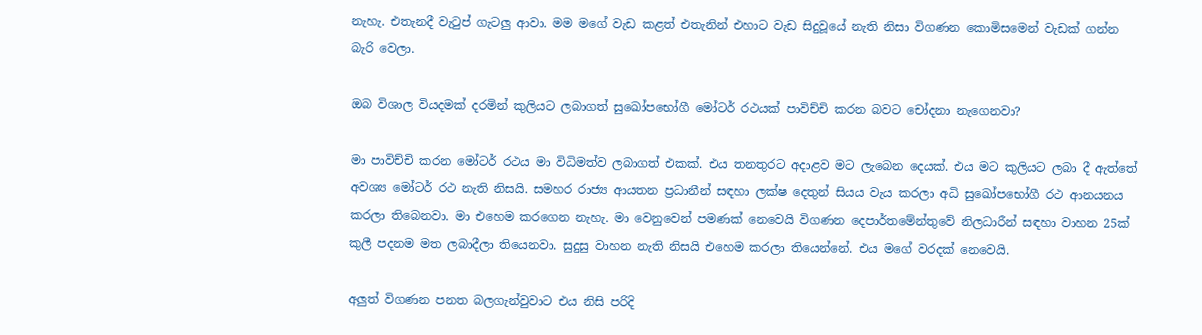නැහැ. එතැනදී වැටුප් ගැටලු ආවා. මම මගේ වැඩ කළත් එතැනින් එහාට වැඩ සිදුවූයේ නැති නිසා විගණන කොමිසමෙන් වැඩක් ගන්න බැරි වෙලා.

ඔබ විශාල වියදමක් දරමින් කුලියට ලබාගත් සුඛෝපභෝගී මෝටර් රථයක් පාවිච්චි කරන බවට චෝදනා නැගෙනවා?

මා පාවිච්චි කරන මෝටර් රථය මා විධිමත්ව ලබාගත් එකක්. එය තනතුරට අදාළව මට ලැබෙන දෙයක්. එය මට කුලියට ලබා දී ඇත්තේ අවශ්‍ය මෝටර් රථ නැති නිසයි. සමහර රාජ්‍ය ආයතන ප්‍රධානීන් සඳහා ලක්ෂ දෙතුන් සියය වැය කරලා අධි සුඛෝපභෝගී රථ ආනයනය කරලා තිබෙනවා. මා එහෙම කරගෙන නැහැ. මා වෙනුවෙන් පමණක් නෙවෙයි විගණන දෙපාර්තමේන්තුවේ නිලධාරීන් සඳහා වාහන 25ක් කුලී පදනම මත ලබාදීලා තියෙනවා. සුදුසු වාහන නැති නිසයි එහෙම කරලා තියෙන්නේ. එය මගේ වරදක් නෙවෙයි.

අලුත් විගණන පනත බලගැන්වුවාට එය නිසි පරිදි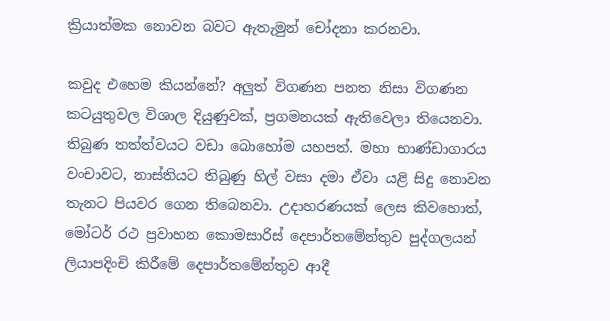ක්‍රියාත්මක නොවන බවට ඇතැමුන් චෝදනා කරනවා.

කවුද එහෙම කියන්නේ? අලුත් විගණන පනත නිසා විගණන කටයුතුවල විශාල දියුණුවක්, ප්‍රගමනයක් ඇතිවෙලා තියෙනවා. තිබුණ තත්ත්වයට වඩා බොහෝම යහපත්. මහා භාණ්ඩාගාරය වංචාවට, නාස්තියට තිබුණු හිල් වසා දමා ඒවා යළි සිදු නොවන තැනට පියවර ගෙන තිබෙනවා. උදාහරණයක් ලෙස කිවහොත්, මෝටර් රථ ප්‍රවාහන කොමසාරිස් දෙපාර්තමේන්තුව පුද්ගලයන් ලියාපදිංචි කිරීමේ දෙපාර්තමේන්තුව ආදී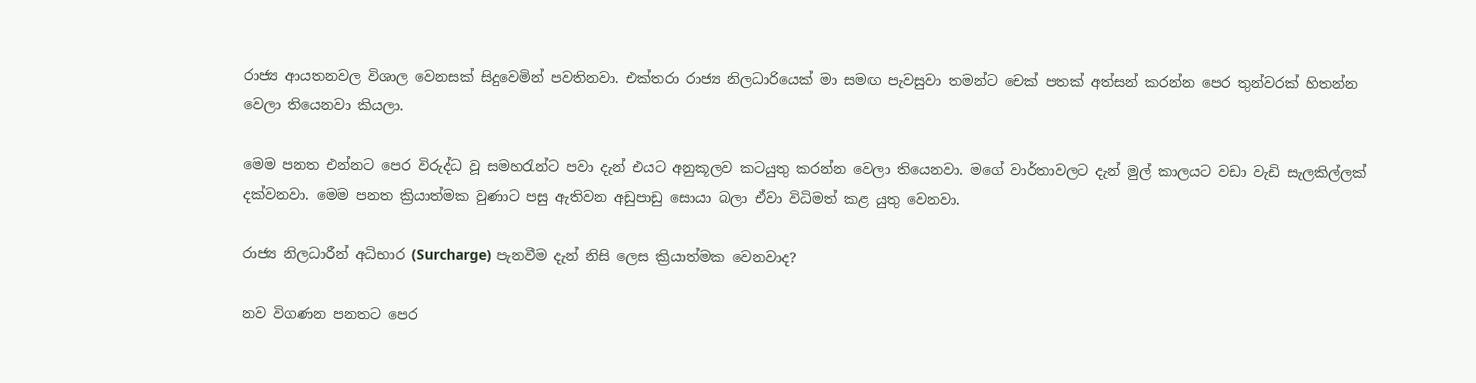රාජ්‍ය ආයතනවල විශාල වෙනසක් සිදුවෙමින් පවතිනවා. එක්තරා රාජ්‍ය නිලධාරියෙක් මා සමඟ පැවසුවා තමන්ට චෙක් පතක් අත්සන් කරන්න පෙර තුන්වරක් හිතන්න වෙලා තියෙනවා කියලා.

මෙම පනත එන්නට පෙර විරුද්ධ වූ සමහරැන්ට පවා දැන් එයට අනුකූලව කටයුතු කරන්න වෙලා තියෙනවා. මගේ වාර්තාවලට දැන් මුල් කාලයට වඩා වැඩි සැලකිල්ලක් දක්වනවා. මෙම පනත ක්‍රියාත්මක වුණාට පසු ඇතිවන අඩුපාඩු සොයා බලා ඒවා විධිමත් කළ යුතු වෙනවා.

රාජ්‍ය නිලධාරීන් අධිභාර (Surcharge) පැනවීම දැන් නිසි ලෙස ක්‍රියාත්මක වෙනවාද?

නව විගණන පනතට පෙර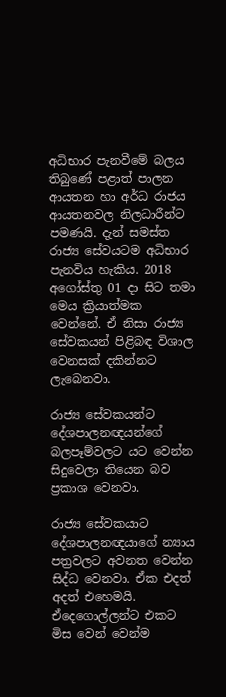අධිභාර පැනවීමේ බලය තිබුණේ පළාත් පාලන ආයතන හා අර්ධ රාජය ආයතනවල නිලධාරීන්ට පමණයි. දැන් සමස්ත රාජ්‍ය සේවයටම අධිභාර පැනවිය හැකිය. 2018 අගෝස්තු 01 දා සිට තමා මෙය ක්‍රියාත්මක වෙන්නේ. ඒ නිසා රාජ්‍ය සේවකයන් පිළිබඳ විශාල වෙනසක් දකින්නට ලැබෙනවා.

රාජ්‍ය සේවකයන්ට දේශපාලනඥයන්ගේ බලපෑම්වලට යට වෙන්න සිදුවෙලා තියෙන බව ප්‍රකාශ වෙනවා.

රාජ්‍ය සේවකයාට දේශපාලනඥයාගේ න්‍යාය පත්‍රවලට අවනත වෙන්න සිද්ධ වෙනවා. ඒක එදත් අදත් එහෙමයි. ඒදෙගොල්ලන්ට එකට මිස වෙන් වෙන්ම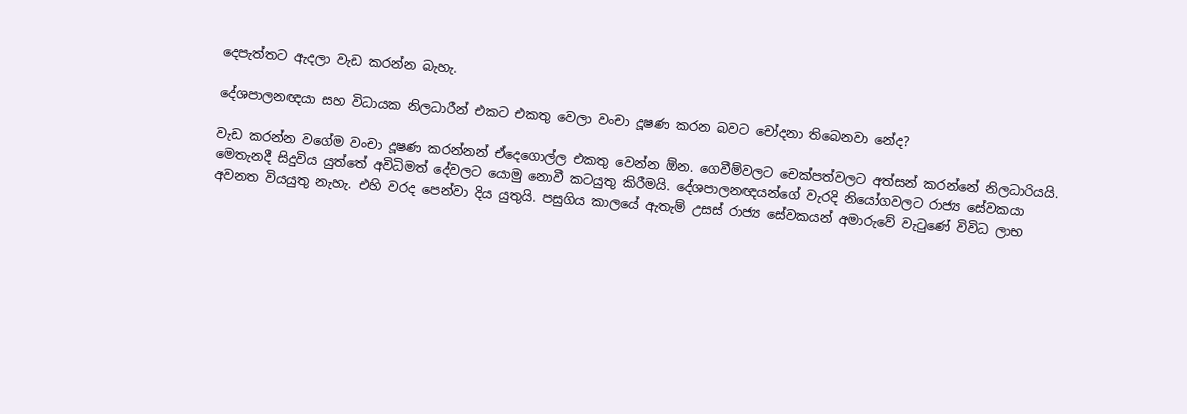දෙපැත්තට ඇදලා වැඩ කරන්න බැහැ.

දේශපාලනඥයා සහ විධායක නිලධාරීන් එකට එකතු වෙලා වංචා දූෂණ කරන බවට චෝදනා තිබෙනවා නේද?

වැඩ කරන්න වගේම වංචා දූෂණ කරන්නන් ඒදෙගොල්ල එකතු වෙන්න ඕන. ගෙවීම්වලට චෙක්පත්වලට අත්සන් කරන්නේ නිලධාරියයි. මෙතැනදී සිදුවිය යුත්තේ අවිධිමත් දේවලට යොමු නොවී කටයුතු කිරීමයි. දේශපාලනඥයන්ගේ වැරදි නියෝගවලට රාජ්‍ය සේවකයා අවනත වියයුතු නැහැ. එහි වරද පෙන්වා දිය යුතුයි. පසුගිය කාලයේ ඇතැම් උසස් රාජ්‍ය සේවකයන් අමාරුවේ වැටුණේ විවිධ ලාභ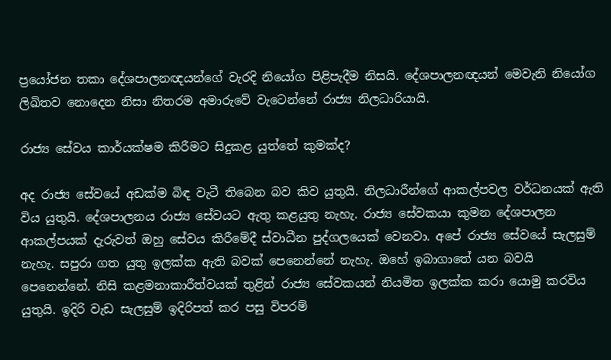ප්‍රයෝජන තකා දේශපාලනඥයන්ගේ වැරදි නියෝග පිළිපැදීම නිසයි. දේශපාලනඥයන් මෙවැනි නියෝග ලිඛිතව නොදෙන නිසා නිතරම අමාරුවේ වැටෙන්නේ රාජ්‍ය නිලධාරියායි.

රාජ්‍ය සේවය කාර්යක්ෂම කිරීමට සිදුකළ යුත්තේ කුමක්ද?

අද රාජ්‍ය සේවයේ අඩක්ම බිඳ වැටී තිබෙන බව කිව යුතුයි. නිලධාරීන්ගේ ආකල්පවල වර්ධනයක් ඇති විය යුතුයි. දේශපාලනය රාජ්‍ය සේවයට ඇතු කළයුතු නැහැ. රාජ්‍ය සේවකයා කුමන දේශපාලන ආකල්පයක් දැරුවත් ඔහු සේවය කිරීමේදී ස්වාධීන පුද්ගලයෙක් වෙනවා. අපේ රාජ්‍ය සේවයේ සැලසුම් නැහැ. සපුරා ගත යුතු ඉලක්ක ඇති බවක් පෙනෙන්නේ නැහැ. ඔහේ ඉබාගාතේ යන බවයි පෙනෙන්නේ. නිසි කළමනාකාරීත්වයක් තුළින් රාජ්‍ය සේවකයන් නියමිත ඉලක්ක කරා යොමු කරවිය යුතුයි. ඉදිරි වැඩ සැලසුම් ඉදිරිපත් කර පසු විපරම්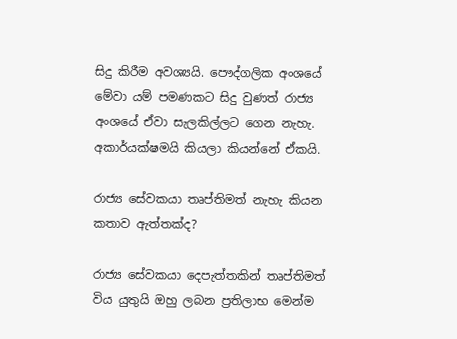සිදු කිරීම අවශ්‍යයි. පෞද්ගලික අංශයේ මේවා යම් පමණකට සිදු වුණත් රාජ්‍ය අංශයේ ඒවා සැලකිල්ලට ගෙන නැහැ. අකාර්යක්ෂමයි කියලා කියන්නේ ඒකයි.

රාජ්‍ය සේවකයා තෘප්තිමත් නැහැ කියන කතාව ඇත්තක්ද?

රාජ්‍ය සේවකයා දෙපැත්තකින් තෘප්තිමත් විය යුතුයි ඔහු ලබන ප්‍රතිලාභ මෙන්ම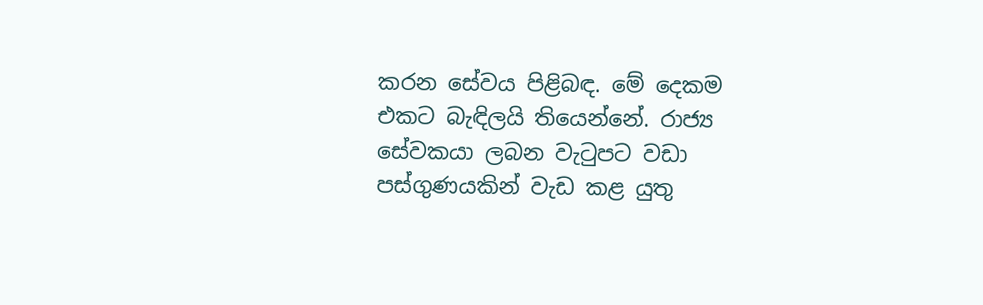කරන සේවය පිළිබඳ. මේ දෙකම එකට බැඳිලයි තියෙන්නේ. රාජ්‍ය සේවකයා ලබන වැටුපට වඩා පස්ගුණයකින් වැඩ කළ යුතු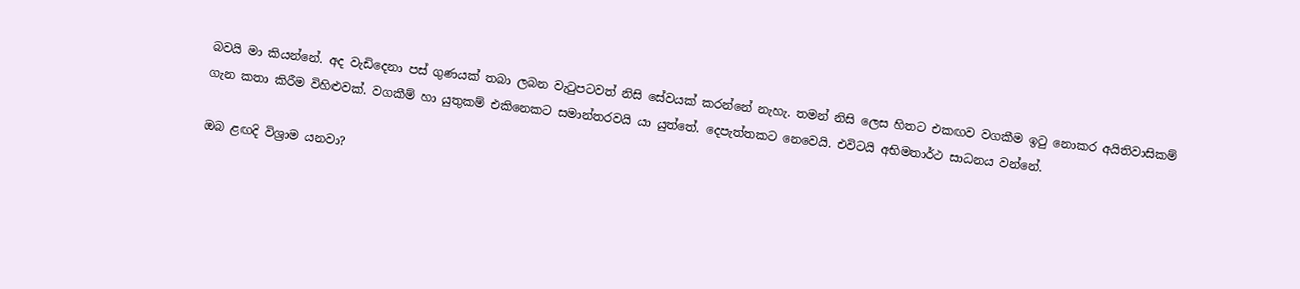බවයි මා කියන්නේ. අද වැඩිදෙනා පස් ගුණයක් තබා ලබන වැටුපටවත් නිසි සේවයක් කරන්නේ නැහැ. තමන් නිසි ලෙස හිතට එකඟව වගකීම ඉටු නොකර අයිතිවාසිකම් ගැන කතා කිරීම විහිළුවක්. වගකීම් හා යුතුකම් එකිනෙකට සමාන්තරවයි යා යුත්තේ. දෙපැත්තකට නෙවෙයි. එවිටයි අභිමතාර්ථ සාධනය වන්නේ.

ඔබ ළඟදි විශ්‍රාම යනවා?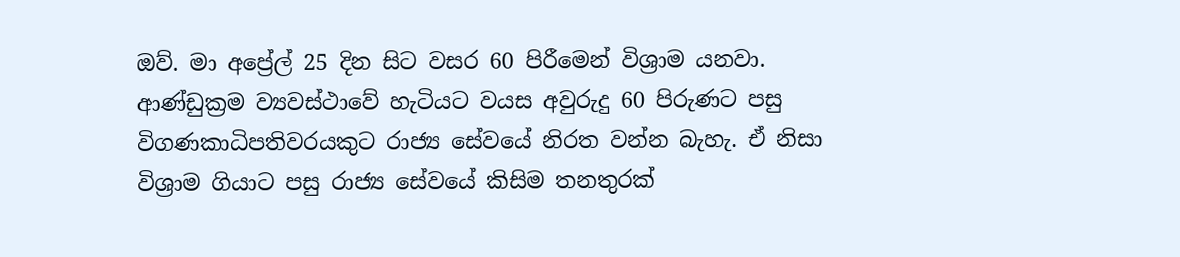ඔව්. මා අප්‍රේල් 25 දින සිට වසර 60 පිරීමෙන් විශ්‍රාම යනවා. ආණ්ඩුක්‍රම ව්‍යවස්ථාවේ හැටියට වයස අවුරුදු 60 පිරුණට පසු විගණකාධිපතිවරයකුට රාජ්‍ය සේවයේ නිරත වන්න බැහැ. ඒ නිසා විශ්‍රාම ගියාට පසු රාජ්‍ය සේවයේ කිසිම තනතුරක්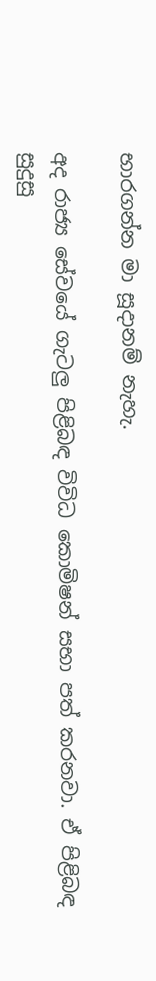භාරගන්න මා සූදානම් නැහැ.

අද රාජ්‍ය සේවයේ ගැටලු පිළිබඳ විවිධ කොමිෂන් සභා පත් කරනවා. ඒ පිළිබඳ සුදුසු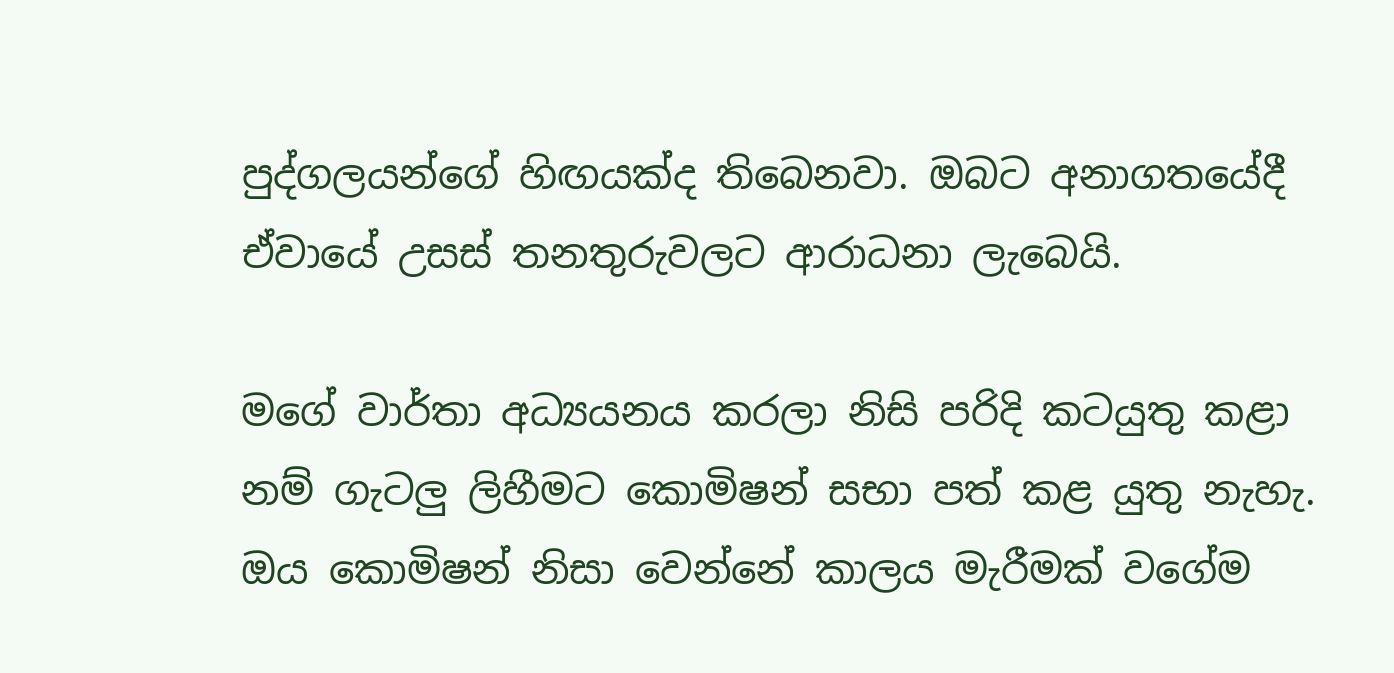පුද්ගලයන්ගේ හිඟයක්ද තිබෙනවා. ඔබට අනාගතයේදී ඒවායේ උසස් තනතුරුවලට ආරාධනා ලැබෙයි.

මගේ වාර්තා අධ්‍යයනය කරලා නිසි පරිදි කටයුතු කළා නම් ගැටලු ලිහීමට කොමිෂන් සභා පත් කළ යුතු නැහැ. ඔය කොමිෂන් නිසා වෙන්නේ කාලය මැරීමක් වගේම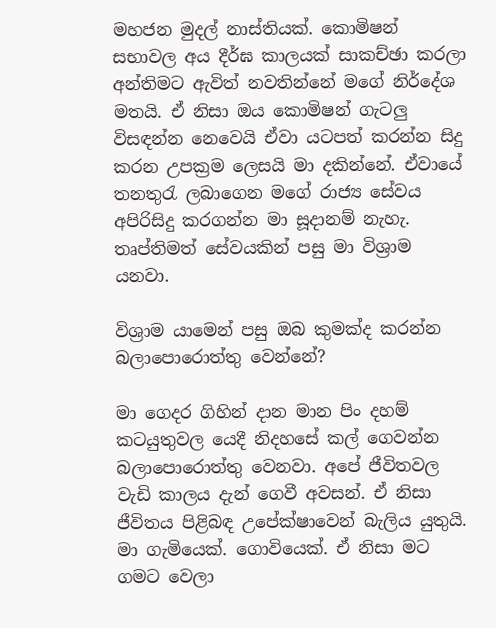මහජන මුදල් නාස්තියක්. කොමිෂන් සභාවල අය දීර්ඝ කාලයක් සාකච්ඡා කරලා අන්තිමට ඇවිත් නවතින්නේ මගේ නිර්දේශ මතයි. ඒ නිසා ඔය කොමිෂන් ගැටලු විසඳන්න නෙවෙයි ඒවා යටපත් කරන්න සිදු කරන උපක්‍රම ලෙසයි මා දකින්නේ. ඒවායේ තනතුරැ ලබාගෙන මගේ රාජ්‍ය සේවය අපිරිසිදු කරගන්න මා සූදානම් නැහැ. තෘප්තිමත් සේවයකින් පසු මා විශ්‍රාම යනවා.

විශ්‍රාම යාමෙන් පසු ඔබ කුමක්ද කරන්න බලාපොරොත්තු වෙන්නේ?

මා ගෙදර ගිහින් දාන මාන පිං දහම් කටයුතුවල යෙදී නිදහසේ කල් ගෙවන්න බලාපොරොත්තු වෙනවා. අපේ ජීවිතවල වැඩි කාලය දැන් ගෙවී අවසන්. ඒ නිසා ජීවිතය පිළිබඳ උපේක්ෂාවෙන් බැලිය යුතුයි. මා ගැමියෙක්. ගොවියෙක්. ඒ නිසා මට ගමට වෙලා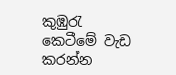කුඹුරැ කෙටීමේ වැඩ කරන්න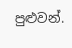පුළුවන්.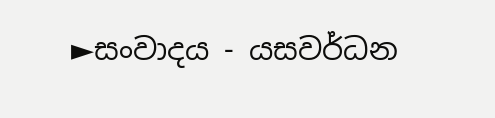►සංවාදය - යසවර්ධන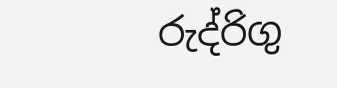රුද්රිගු